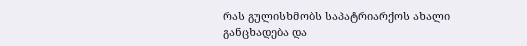რას გულისხმობს საპატრიარქოს ახალი განცხადება და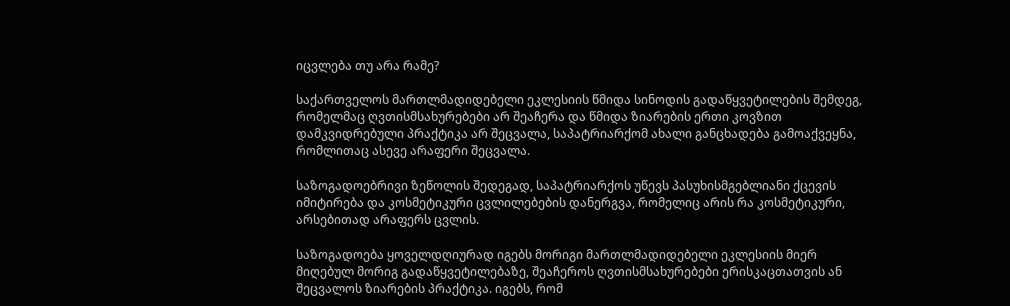იცვლება თუ არა რამე?

საქართველოს მართლმადიდებელი ეკლესიის წმიდა სინოდის გადაწყვეტილების შემდეგ, რომელმაც ღვთისმსახურებები არ შეაჩერა და წმიდა ზიარების ერთი კოვზით დამკვიდრებული პრაქტიკა არ შეცვალა, საპატრიარქომ ახალი განცხადება გამოაქვეყნა, რომლითაც ასევე არაფერი შეცვალა.

საზოგადოებრივი ზეწოლის შედეგად, საპატრიარქოს უწევს პასუხისმგებლიანი ქცევის იმიტირება და კოსმეტიკური ცვლილებების დანერგვა, რომელიც არის რა კოსმეტიკური, არსებითად არაფერს ცვლის.

საზოგადოება ყოველდღიურად იგებს მორიგი მართლმადიდებელი ეკლესიის მიერ მიღებულ მორიგ გადაწყვეტილებაზე, შეაჩეროს ღვთისმსახურებები ერისკაცთათვის ან შეცვალოს ზიარების პრაქტიკა. იგებს, რომ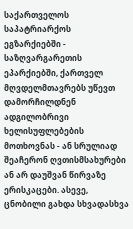საქართველოს საპატრიარქოს ეგზარქიებში - საზღვარგარეთის ეპარქიებში, ქართველ მღვდელმთავრებს უწევთ დამორჩილდნენ ადგილობრივი ხელისუფლებების მოთხოვნას - ან სრულიად შეაჩერონ ღვთისმსახურები ან არ დაუშვან წირვაზე ერისკაცები. ასევე, ცნობილი გახდა სხვადასხვა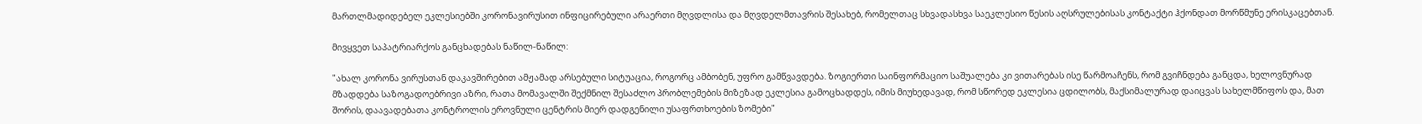მართლმადიდებელ ეკლესიებში კორონავირუსით ინფიცირებული არაერთი მღვდლისა და მღვდელმთავრის შესახებ, რომელთაც სხვადასხვა საეკლესიო წესის აღსრულებისას კონტაქტი ჰქონდათ მორწმუნე ერისკაცებთან.

მივყვეთ საპატრიარქოს განცხადებას ნაწილ-ნაწილ:

"ახალ კორონა ვირუსთან დაკავშირებით ამჟამად არსებული სიტუაცია, როგორც ამბობენ, უფრო გამწვავდება. ზოგიერთი საინფორმაციო საშუალება კი ვითარებას ისე წარმოაჩენს, რომ გვიჩნდება განცდა, ხელოვნურად მზადდება საზოგადოებრივი აზრი, რათა მომავალში შექმნილ შესაძლო პრობლემების მიზეზად ეკლესია გამოცხადდეს, იმის მიუხედავად, რომ სწორედ ეკლესია ცდილობს, მაქსიმალურად დაიცვას სახელმწიფოს და, მათ შორის, დაავადებათა კონტროლის ეროვნული ცენტრის მიერ დადგენილი უსაფრთხოების ზომები"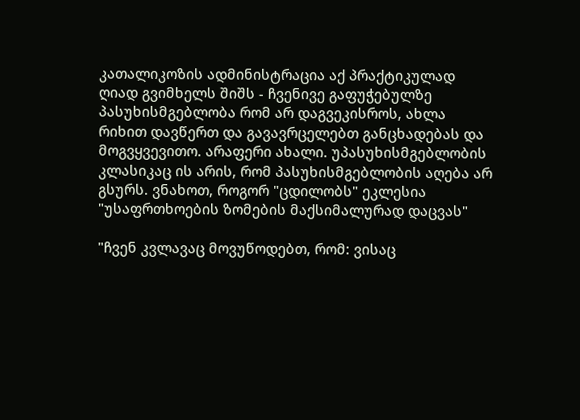კათალიკოზის ადმინისტრაცია აქ პრაქტიკულად ღიად გვიმხელს შიშს - ჩვენივე გაფუჭებულზე პასუხისმგებლობა რომ არ დაგვეკისროს, ახლა რიხით დავწერთ და გავავრცელებთ განცხადებას და მოგვყვევითო. არაფერი ახალი. უპასუხისმგებლობის კლასიკაც ის არის, რომ პასუხისმგებლობის აღება არ გსურს. ვნახოთ, როგორ "ცდილობს" ეკლესია "უსაფრთხოების ზომების მაქსიმალურად დაცვას"

"ჩვენ კვლავაც მოვუწოდებთ, რომ: ვისაც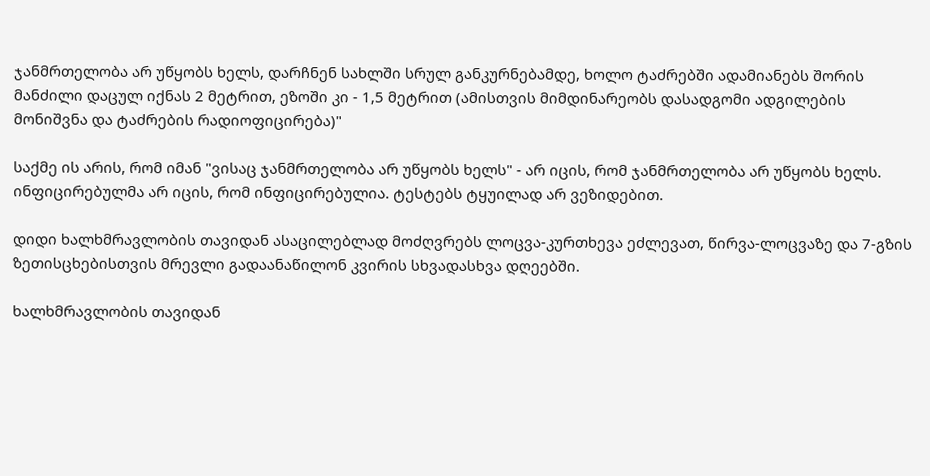ჯანმრთელობა არ უწყობს ხელს, დარჩნენ სახლში სრულ განკურნებამდე, ხოლო ტაძრებში ადამიანებს შორის მანძილი დაცულ იქნას 2 მეტრით, ეზოში კი - 1,5 მეტრით (ამისთვის მიმდინარეობს დასადგომი ადგილების მონიშვნა და ტაძრების რადიოფიცირება)"

საქმე ის არის, რომ იმან "ვისაც ჯანმრთელობა არ უწყობს ხელს" - არ იცის, რომ ჯანმრთელობა არ უწყობს ხელს. ინფიცირებულმა არ იცის, რომ ინფიცირებულია. ტესტებს ტყუილად არ ვეზიდებით.

დიდი ხალხმრავლობის თავიდან ასაცილებლად მოძღვრებს ლოცვა-კურთხევა ეძლევათ, წირვა-ლოცვაზე და 7-გზის ზეთისცხებისთვის მრევლი გადაანაწილონ კვირის სხვადასხვა დღეებში.

ხალხმრავლობის თავიდან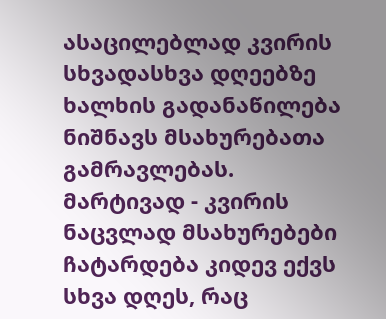ასაცილებლად კვირის სხვადასხვა დღეებზე ხალხის გადანაწილება ნიშნავს მსახურებათა გამრავლებას. მარტივად - კვირის ნაცვლად მსახურებები ჩატარდება კიდევ ექვს სხვა დღეს, რაც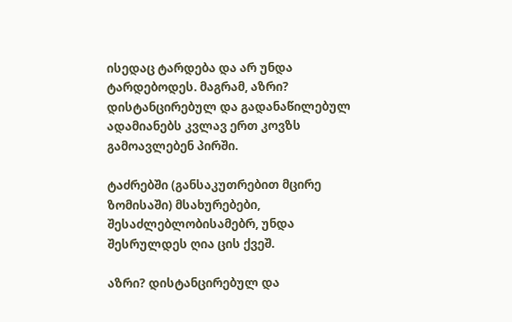ისედაც ტარდება და არ უნდა ტარდებოდეს. მაგრამ, აზრი? დისტანცირებულ და გადანაწილებულ ადამიანებს კვლავ ერთ კოვზს გამოავლებენ პირში.

ტაძრებში (განსაკუთრებით მცირე ზომისაში) მსახურებები, შესაძლებლობისამებრ, უნდა შესრულდეს ღია ცის ქვეშ.

აზრი? დისტანცირებულ და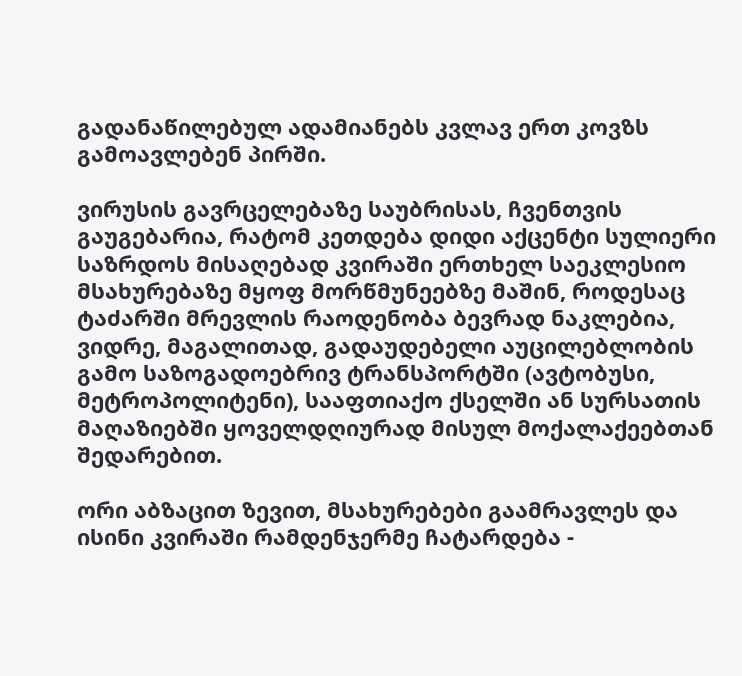გადანაწილებულ ადამიანებს კვლავ ერთ კოვზს გამოავლებენ პირში.

ვირუსის გავრცელებაზე საუბრისას, ჩვენთვის გაუგებარია, რატომ კეთდება დიდი აქცენტი სულიერი საზრდოს მისაღებად კვირაში ერთხელ საეკლესიო მსახურებაზე მყოფ მორწმუნეებზე მაშინ, როდესაც ტაძარში მრევლის რაოდენობა ბევრად ნაკლებია, ვიდრე, მაგალითად, გადაუდებელი აუცილებლობის გამო საზოგადოებრივ ტრანსპორტში (ავტობუსი, მეტროპოლიტენი), სააფთიაქო ქსელში ან სურსათის მაღაზიებში ყოველდღიურად მისულ მოქალაქეებთან შედარებით.

ორი აბზაცით ზევით, მსახურებები გაამრავლეს და ისინი კვირაში რამდენჯერმე ჩატარდება -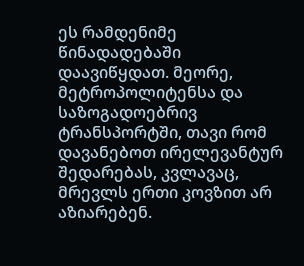ეს რამდენიმე წინადადებაში დაავიწყდათ. მეორე, მეტროპოლიტენსა და საზოგადოებრივ ტრანსპორტში, თავი რომ დავანებოთ ირელევანტურ შედარებას, კვლავაც, მრევლს ერთი კოვზით არ აზიარებენ.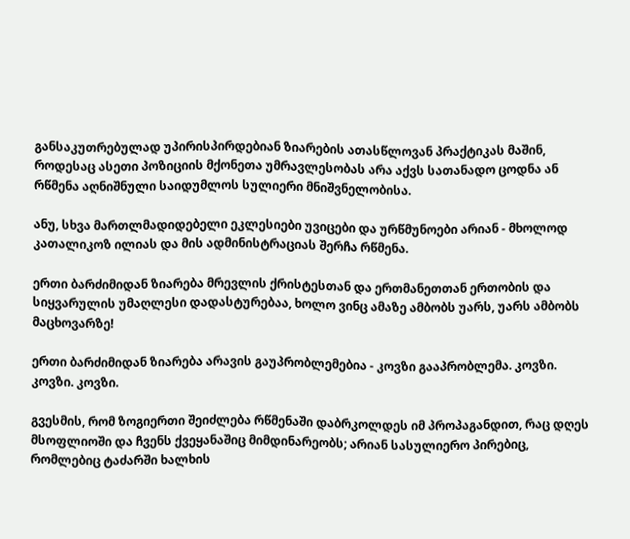განსაკუთრებულად უპირისპირდებიან ზიარების ათასწლოვან პრაქტიკას მაშინ, როდესაც ასეთი პოზიციის მქონეთა უმრავლესობას არა აქვს სათანადო ცოდნა ან რწმენა აღნიშნული საიდუმლოს სულიერი მნიშვნელობისა.

ანუ, სხვა მართლმადიდებელი ეკლესიები უვიცები და ურწმუნოები არიან - მხოლოდ კათალიკოზ ილიას და მის ადმინისტრაციას შერჩა რწმენა.

ერთი ბარძიმიდან ზიარება მრევლის ქრისტესთან და ერთმანეთთან ერთობის და სიყვარულის უმაღლესი დადასტურებაა, ხოლო ვინც ამაზე ამბობს უარს, უარს ამბობს მაცხოვარზე!

ერთი ბარძიმიდან ზიარება არავის გაუპრობლემებია - კოვზი გააპრობლემა. კოვზი. კოვზი. კოვზი.

გვესმის, რომ ზოგიერთი შეიძლება რწმენაში დაბრკოლდეს იმ პროპაგანდით, რაც დღეს მსოფლიოში და ჩვენს ქვეყანაშიც მიმდინარეობს; არიან სასულიერო პირებიც, რომლებიც ტაძარში ხალხის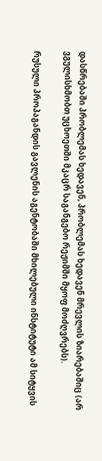დასწრებაში პრობლემას ხედავენ, პრობლემას ხედავენ მრევლის ზიარებაშიც (არ ვგულისხმობთ უცხოეთში მკაცრ საგანგებო რეჟიმში მყოფ მოძღვრებს).

რუსული პროპაგანდის გავლენის აგენტობაში მხილებული ინსტიტუტი ამ სიტყვის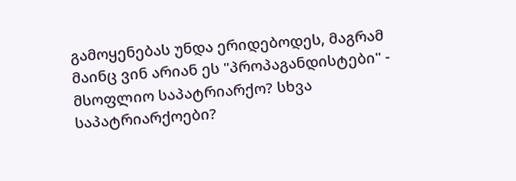გამოყენებას უნდა ერიდებოდეს, მაგრამ მაინც ვინ არიან ეს "პროპაგანდისტები" - მსოფლიო საპატრიარქო? სხვა საპატრიარქოები?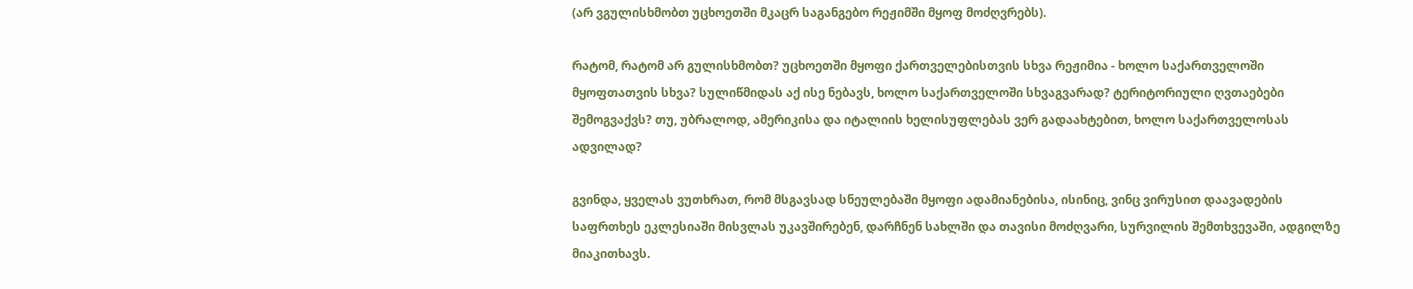(არ ვგულისხმობთ უცხოეთში მკაცრ საგანგებო რეჟიმში მყოფ მოძღვრებს).

რატომ, რატომ არ გულისხმობთ? უცხოეთში მყოფი ქართველებისთვის სხვა რეჟიმია - ხოლო საქართველოში მყოფთათვის სხვა? სულიწმიდას აქ ისე ნებავს, ხოლო საქართველოში სხვაგვარად? ტერიტორიული ღვთაებები შემოგვაქვს? თუ, უბრალოდ, ამერიკისა და იტალიის ხელისუფლებას ვერ გადაახტებით, ხოლო საქართველოსას ადვილად?

გვინდა, ყველას ვუთხრათ, რომ მსგავსად სნეულებაში მყოფი ადამიანებისა, ისინიც, ვინც ვირუსით დაავადების საფრთხეს ეკლესიაში მისვლას უკავშირებენ, დარჩნენ სახლში და თავისი მოძღვარი, სურვილის შემთხვევაში, ადგილზე მიაკითხავს.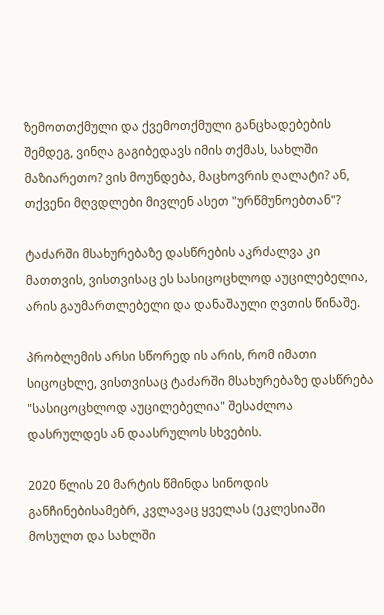ზემოთთქმული და ქვემოთქმული განცხადებების შემდეგ, ვინღა გაგიბედავს იმის თქმას, სახლში მაზიარეთო? ვის მოუნდება, მაცხოვრის ღალატი? ან, თქვენი მღვდლები მივლენ ასეთ "ურწმუნოებთან"?

ტაძარში მსახურებაზე დასწრების აკრძალვა კი მათთვის, ვისთვისაც ეს სასიცოცხლოდ აუცილებელია, არის გაუმართლებელი და დანაშაული ღვთის წინაშე.

პრობლემის არსი სწორედ ის არის, რომ იმათი სიცოცხლე, ვისთვისაც ტაძარში მსახურებაზე დასწრება "სასიცოცხლოდ აუცილებელია" შესაძლოა დასრულდეს ან დაასრულოს სხვების.

2020 წლის 20 მარტის წმინდა სინოდის განჩინებისამებრ, კვლავაც ყველას (ეკლესიაში მოსულთ და სახლში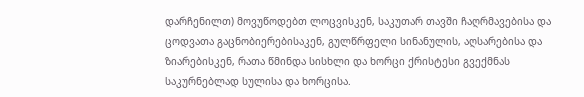დარჩენილთ) მოვუწოდებთ ლოცვისკენ, საკუთარ თავში ჩაღრმავებისა და ცოდვათა გაცნობიერებისაკენ, გულწრფელი სინანულის, აღსარებისა და ზიარებისკენ, რათა წმინდა სისხლი და ხორცი ქრისტესი გვექმნას საკურნებლად სულისა და ხორცისა.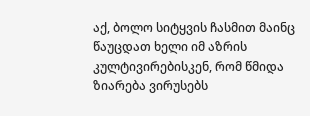აქ, ბოლო სიტყვის ჩასმით მაინც წაუცდათ ხელი იმ აზრის კულტივირებისკენ, რომ წმიდა ზიარება ვირუსებს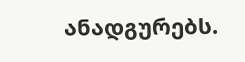ანადგურებს.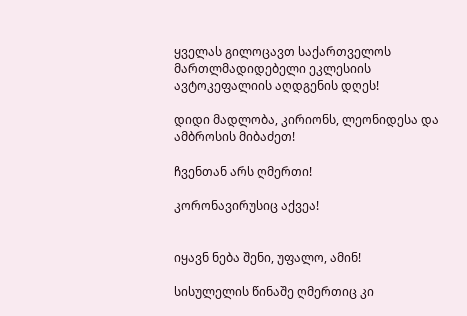ყველას გილოცავთ საქართველოს მართლმადიდებელი ეკლესიის ავტოკეფალიის აღდგენის დღეს!

დიდი მადლობა, კირიონს, ლეონიდესა და ამბროსის მიბაძეთ!

ჩვენთან არს ღმერთი!

კორონავირუსიც აქვეა!


იყავნ ნება შენი, უფალო, ამინ!

სისულელის წინაშე ღმერთიც კი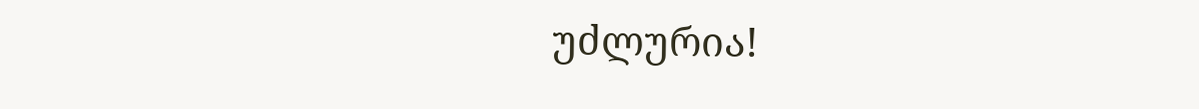უძლურია!